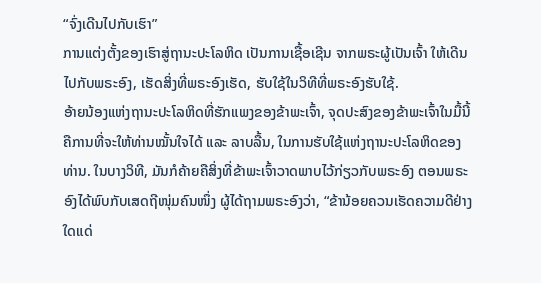“ຈົ່ງເດີນໄປກັບເຮົາ”
ການແຕ່ງຕັ້ງຂອງເຮົາສູ່ຖານະປະໂລຫິດ ເປັນການເຊື້ອເຊີນ ຈາກພຣະຜູ້ເປັນເຈົ້າ ໃຫ້ເດີນໄປກັບພຣະອົງ, ເຮັດສິ່ງທີ່ພຣະອົງເຮັດ, ຮັບໃຊ້ໃນວິທີທີ່ພຣະອົງຮັບໃຊ້.
ອ້າຍນ້ອງແຫ່ງຖານະປະໂລຫິດທີ່ຮັກແພງຂອງຂ້າພະເຈົ້າ, ຈຸດປະສົງຂອງຂ້າພະເຈົ້າໃນມື້ນີ້ ຄືການທີ່ຈະໃຫ້ທ່ານໝັ້ນໃຈໄດ້ ແລະ ລາບລື້ນ, ໃນການຮັບໃຊ້ແຫ່ງຖານະປະໂລຫິດຂອງທ່ານ. ໃນບາງວິທີ, ມັນກໍຄ້າຍຄືສິ່ງທີ່ຂ້າພະເຈົ້າວາດພາບໄວ້ກ່ຽວກັບພຣະອົງ ຕອນພຣະອົງໄດ້ພົບກັບເສດຖີໜຸ່ມຄົນໜຶ່ງ ຜູ້ໄດ້ຖາມພຣະອົງວ່າ, “ຂ້ານ້ອຍຄວນເຮັດຄວາມດີຢ່າງໃດແດ່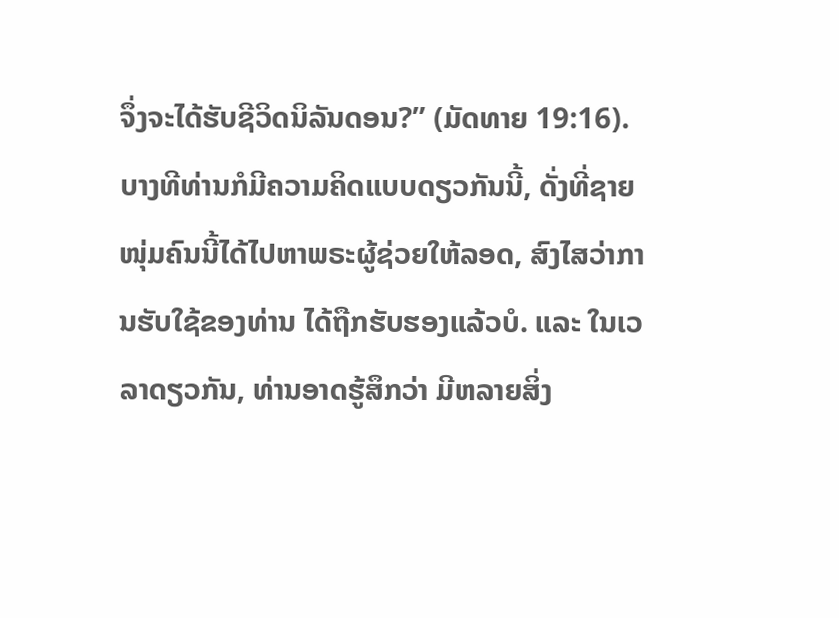ຈຶ່ງຈະໄດ້ຮັບຊີວິດນິລັນດອນ?” (ມັດທາຍ 19:16). ບາງທີທ່ານກໍມີຄວາມຄິດແບບດຽວກັນນີ້, ດັ່ງທີ່ຊາຍໜຸ່ມຄົນນີ້ໄດ້ໄປຫາພຣະຜູ້ຊ່ວຍໃຫ້ລອດ, ສົງໄສວ່າການຮັບໃຊ້ຂອງທ່ານ ໄດ້ຖືກຮັບຮອງແລ້ວບໍ. ແລະ ໃນເວລາດຽວກັນ, ທ່ານອາດຮູ້ສຶກວ່າ ມີຫລາຍສິ່ງ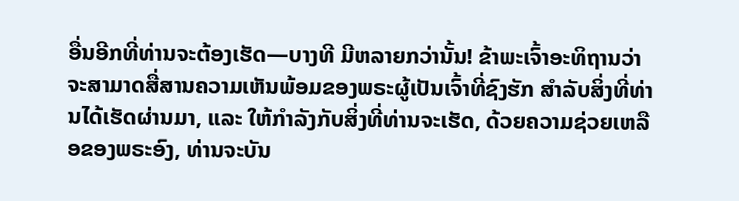ອື່ນອີກທີ່ທ່ານຈະຕ້ອງເຮັດ—ບາງທີ ມີຫລາຍກວ່ານັ້ນ! ຂ້າພະເຈົ້າອະທິຖານວ່າ ຈະສາມາດສື່ສານຄວາມເຫັນພ້ອມຂອງພຣະຜູ້ເປັນເຈົ້າທີ່ຊົງຮັກ ສຳລັບສິ່ງທີ່ທ່ານໄດ້ເຮັດຜ່ານມາ, ແລະ ໃຫ້ກຳລັງກັບສິ່ງທີ່ທ່ານຈະເຮັດ, ດ້ວຍຄວາມຊ່ວຍເຫລືອຂອງພຣະອົງ, ທ່ານຈະບັນ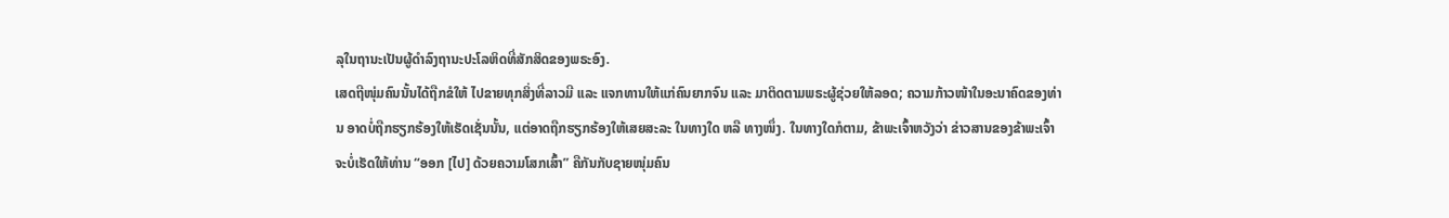ລຸໃນຖານະເປັນຜູ້ດຳລົງຖານະປະໂລຫິດທີ່ສັກສິດຂອງພຣະອົງ.
ເສດຖີໜຸ່ມຄົນນັ້ນໄດ້ຖືກຂໍໃຫ້ ໄປຂາຍທຸກສິ່ງທີ່ລາວມີ ແລະ ແຈກທານໃຫ້ແກ່ຄົນຍາກຈົນ ແລະ ມາຕິດຕາມພຣະຜູ້ຊ່ວຍໃຫ້ລອດ; ຄວາມກ້າວໜ້າໃນອະນາຄົດຂອງທ່ານ ອາດບໍ່ຖືກຮຽກຮ້ອງໃຫ້ເຮັດເຊັ່ນນັ້ນ, ແຕ່ອາດຖືກຮຽກຮ້ອງໃຫ້ເສຍສະລະ ໃນທາງໃດ ຫລື ທາງໜຶ່ງ. ໃນທາງໃດກໍຕາມ, ຂ້າພະເຈົ້າຫວັງວ່າ ຂ່າວສານຂອງຂ້າພະເຈົ້າ ຈະບໍ່ເຮັດໃຫ້ທ່ານ “ອອກ [ໄປ] ດ້ວຍຄວາມໂສກເສົ້າ” ຄືກັນກັບຊາຍໜຸ່ມຄົນ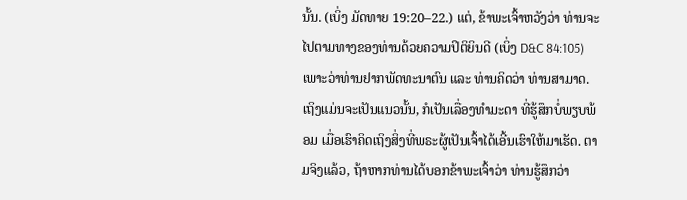ນັ້ນ. (ເບິ່ງ ມັດທາຍ 19:20–22.) ແຕ່, ຂ້າພະເຈົ້າຫວັງວ່າ ທ່ານຈະໄປຕາມທາງຂອງທ່ານດ້ວຍຄວາມປິຕິຍິນດີ (ເບິ່ງ D&C 84:105) ເພາະວ່າທ່ານຢາກພັດທະນາຕົນ ແລະ ທ່ານຄິດວ່າ ທ່ານສາມາດ.
ເຖິງແມ່ນຈະເປັນແນວນັ້ນ, ກໍເປັນເລື່ອງທຳມະດາ ທີ່ຮູ້ສຶກບໍ່ພຽບພ້ອມ ເມື່ອເຮົາຄິດເຖິງສິ່ງທີ່ພຣະຜູ້ເປັນເຈົ້າໄດ້ເອີ້ນເຮົາໃຫ້ມາເຮັດ. ຕາມຈິງແລ້ວ, ຖ້າຫາກທ່ານໄດ້ບອກຂ້າພະເຈົ້າວ່າ ທ່ານຮູ້ສຶກວ່າ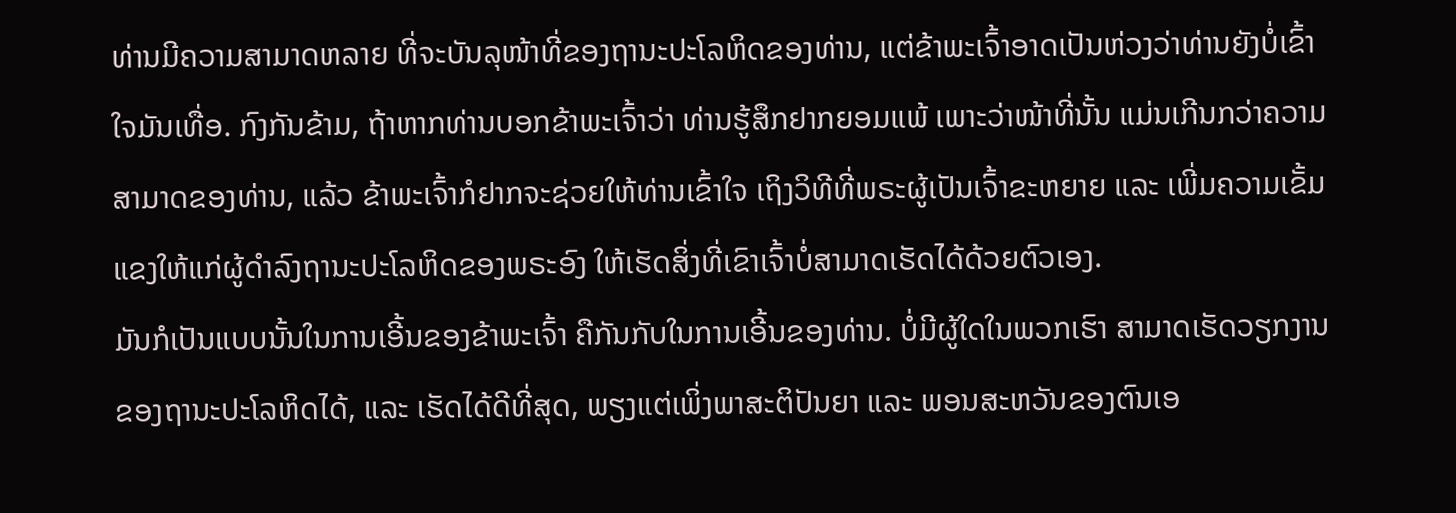ທ່ານມີຄວາມສາມາດຫລາຍ ທີ່ຈະບັນລຸໜ້າທີ່ຂອງຖານະປະໂລຫິດຂອງທ່ານ, ແຕ່ຂ້າພະເຈົ້າອາດເປັນຫ່ວງວ່າທ່ານຍັງບໍ່ເຂົ້າໃຈມັນເທື່ອ. ກົງກັນຂ້າມ, ຖ້າຫາກທ່ານບອກຂ້າພະເຈົ້າວ່າ ທ່ານຮູ້ສຶກຢາກຍອມແພ້ ເພາະວ່າໜ້າທີ່ນັ້ນ ແມ່ນເກີນກວ່າຄວາມສາມາດຂອງທ່ານ, ແລ້ວ ຂ້າພະເຈົ້າກໍຢາກຈະຊ່ວຍໃຫ້ທ່ານເຂົ້າໃຈ ເຖິງວິທີທີ່ພຣະຜູ້ເປັນເຈົ້າຂະຫຍາຍ ແລະ ເພີ່ມຄວາມເຂັ້ມແຂງໃຫ້ແກ່ຜູ້ດຳລົງຖານະປະໂລຫິດຂອງພຣະອົງ ໃຫ້ເຮັດສິ່ງທີ່ເຂົາເຈົ້າບໍ່ສາມາດເຮັດໄດ້ດ້ວຍຕົວເອງ.
ມັນກໍເປັນແບບນັ້ນໃນການເອີ້ນຂອງຂ້າພະເຈົ້າ ຄືກັນກັບໃນການເອີ້ນຂອງທ່ານ. ບໍ່ມີຜູ້ໃດໃນພວກເຮົາ ສາມາດເຮັດວຽກງານຂອງຖານະປະໂລຫິດໄດ້, ແລະ ເຮັດໄດ້ດີທີ່ສຸດ, ພຽງແຕ່ເພິ່ງພາສະຕິປັນຍາ ແລະ ພອນສະຫວັນຂອງຕົນເອ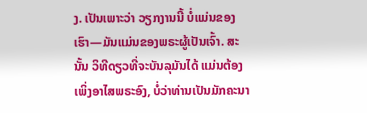ງ. ເປັນເພາະວ່າ ວຽກງານນີ້ ບໍ່ແມ່ນຂອງເຮົາ—ມັນແມ່ນຂອງພຣະຜູ້ເປັນເຈົ້າ. ສະນັ້ນ ວິທີດຽວທີ່ຈະບັນລຸມັນໄດ້ ແມ່ນຕ້ອງເພິ່ງອາໄສພຣະອົງ, ບໍ່ວ່າທ່ານເປັນມັກຄະນາ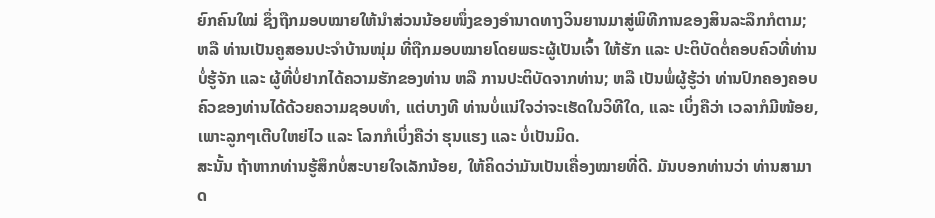ຍົກຄົນໃໝ່ ຊຶ່ງຖືກມອບໝາຍໃຫ້ນຳສ່ວນນ້ອຍໜຶ່ງຂອງອຳນາດທາງວິນຍານມາສູ່ພິທີການຂອງສິນລະລຶກກໍຕາມ; ຫລື ທ່ານເປັນຄູສອນປະຈຳບ້ານໜຸ່ມ ທີ່ຖືກມອບໝາຍໂດຍພຣະຜູ້ເປັນເຈົ້າ ໃຫ້ຮັກ ແລະ ປະຕິບັດຕໍ່ຄອບຄົວທີ່ທ່ານບໍ່ຮູ້ຈັກ ແລະ ຜູ້ທີ່ບໍ່ຢາກໄດ້ຄວາມຮັກຂອງທ່ານ ຫລື ການປະຕິບັດຈາກທ່ານ; ຫລື ເປັນພໍ່ຜູ້ຮູ້ວ່າ ທ່ານປົກຄອງຄອບຄົວຂອງທ່ານໄດ້ດ້ວຍຄວາມຊອບທຳ, ແຕ່ບາງທີ ທ່ານບໍ່ແນ່ໃຈວ່າຈະເຮັດໃນວິທີໃດ, ແລະ ເບິ່ງຄືວ່າ ເວລາກໍມີໜ້ອຍ, ເພາະລູກໆເຕີບໃຫຍ່ໄວ ແລະ ໂລກກໍເບິ່ງຄືວ່າ ຮຸນແຮງ ແລະ ບໍ່ເປັນມິດ.
ສະນັ້ນ ຖ້າຫາກທ່ານຮູ້ສຶກບໍ່ສະບາຍໃຈເລັກນ້ອຍ, ໃຫ້ຄິດວ່າມັນເປັນເຄື່ອງໝາຍທີ່ດີ. ມັນບອກທ່ານວ່າ ທ່ານສາມາດ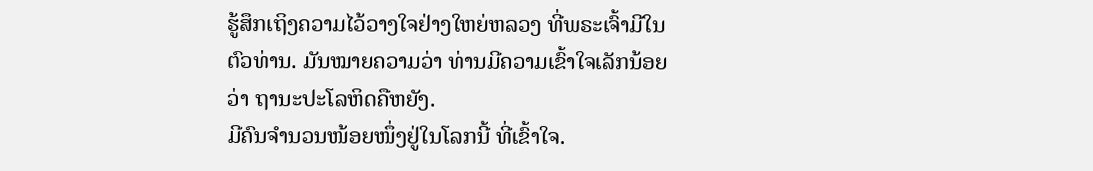ຮູ້ສຶກເຖິງຄວາມໄວ້ວາງໃຈຢ່າງໃຫຍ່ຫລວງ ທີ່ພຣະເຈົ້າມີໃນຕົວທ່ານ. ມັນໝາຍຄວາມວ່າ ທ່ານມີຄວາມເຂົ້າໃຈເລັກນ້ອຍວ່າ ຖານະປະໂລຫິດຄືຫຍັງ.
ມີຄົນຈຳນວນໜ້ອຍໜຶ່ງຢູ່ໃນໂລກນີ້ ທີ່ເຂົ້າໃຈ.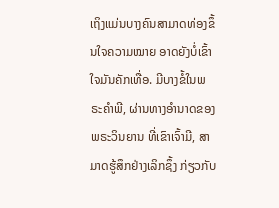ເຖິງແມ່ນບາງຄົນສາມາດທ່ອງຂຶ້ນໃຈຄວາມໝາຍ ອາດຍັງບໍ່ເຂົ້າໃຈມັນຄັກເທື່ອ. ມີບາງຂໍ້ໃນພຣະຄຳພີ, ຜ່ານທາງອຳນາດຂອງພຣະວິນຍານ ທີ່ເຂົາເຈົ້າມີ, ສາມາດຮູ້ສຶກຢ່າງເລິກຊຶ້ງ ກ່ຽວກັບ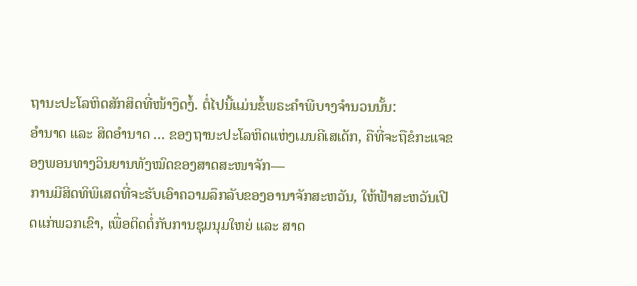ຖານະປະໂລຫິດສັກສິດທີ່ໜ້າງຶດງໍ້. ຕໍ່ໄປນີ້ແມ່ນຂໍ້ພຣະຄຳພີບາງຈຳນວນນັ້ນ:
ອຳນາດ ແລະ ສິດອຳນາດ … ຂອງຖານະປະໂລຫິດແຫ່ງເມນຄີເສເດັກ, ຄືທີ່ຈະຖືຂໍກະແຈຂອງພອນທາງວິນຍານທັງໝົດຂອງສາດສະໜາຈັກ—
ການມີສິດທິພິເສດທີ່ຈະຮັບເອົາຄວາມລຶກລັບຂອງອານາຈັກສະຫວັນ, ໃຫ້ຟ້າສະຫວັນເປີດແກ່ພວກເຂົາ, ເພື່ອຕິດຕໍ່ກັບການຊຸມນຸມໃຫຍ່ ແລະ ສາດ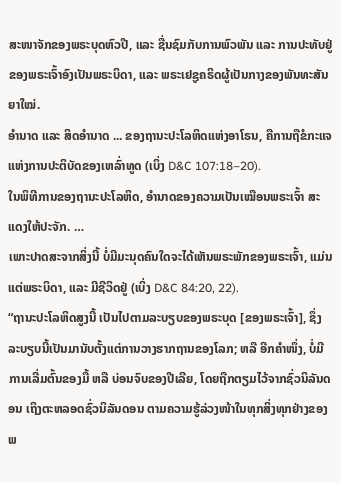ສະໜາຈັກຂອງພຣະບຸດຫົວປີ, ແລະ ຊື່ນຊົມກັບການພົວພັນ ແລະ ການປະທັບຢູ່ຂອງພຣະເຈົ້າອົງເປັນພຣະບິດາ, ແລະ ພຣະເຢຊູຄຣິດຜູ້ເປັນກາງຂອງພັນທະສັນຍາໃໝ່.
ອຳນາດ ແລະ ສິດອຳນາດ ... ຂອງຖານະປະໂລຫິດແຫ່ງອາໂຣນ, ຄືການຖືຂໍກະແຈແຫ່ງການປະຕິບັດຂອງເຫລົ່າທູດ (ເບິ່ງ D&C 107:18–20).
ໃນພິທີການຂອງຖານະປະໂລຫິດ, ອຳນາດຂອງຄວາມເປັນເໝືອນພຣະເຈົ້າ ສະແດງໃຫ້ປະຈັກ. …
ເພາະປາດສະຈາກສິ່ງນີ້ ບໍ່ມີມະນຸດຄົນໃດຈະໄດ້ເຫັນພຣະພັກຂອງພຣະເຈົ້າ, ແມ່ນແຕ່ພຣະບິດາ, ແລະ ມີຊີວິດຢູ່ (ເບິ່ງ D&C 84:20, 22).
“ຖານະປະໂລຫິດສູງນີ້ ເປັນໄປຕາມລະບຽບຂອງພຣະບຸດ [ຂອງພຣະເຈົ້າ], ຊຶ່ງລະບຽບນີ້ເປັນມານັບຕັ້ງແຕ່ການວາງຮາກຖານຂອງໂລກ; ຫລື ອີກຄຳໜຶ່ງ, ບໍ່ມີການເລີ່ມຕົ້ນຂອງມື້ ຫລື ບ່ອນຈົບຂອງປີເລີຍ, ໂດຍຖືກຕຽມໄວ້ຈາກຊົ່ວນິລັນດອນ ເຖິງຕະຫລອດຊົ່ວນິລັນດອນ ຕາມຄວາມຮູ້ລ່ວງໜ້າໃນທຸກສິ່ງທຸກຢ່າງຂອງພ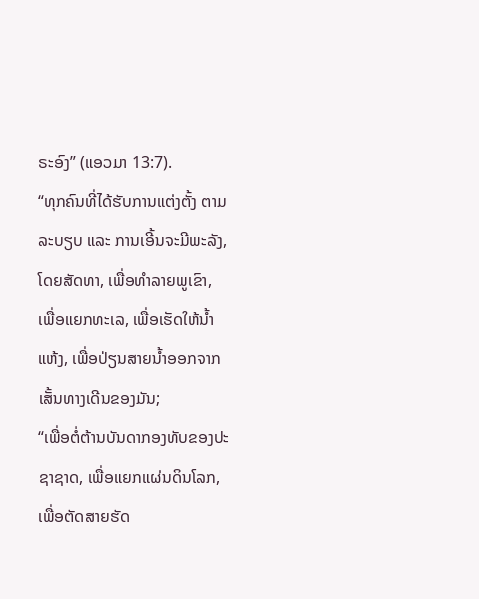ຣະອົງ” (ແອວມາ 13:7).
“ທຸກຄົນທີ່ໄດ້ຮັບການແຕ່ງຕັ້ງ ຕາມລະບຽບ ແລະ ການເອີ້ນຈະມີພະລັງ, ໂດຍສັດທາ, ເພື່ອທຳລາຍພູເຂົາ, ເພື່ອແຍກທະເລ, ເພື່ອເຮັດໃຫ້ນ້ຳແຫ້ງ, ເພື່ອປ່ຽນສາຍນ້ຳອອກຈາກເສັ້ນທາງເດີນຂອງມັນ;
“ເພື່ອຕໍ່ຕ້ານບັນດາກອງທັບຂອງປະຊາຊາດ, ເພື່ອແຍກແຜ່ນດິນໂລກ, ເພື່ອຕັດສາຍຮັດ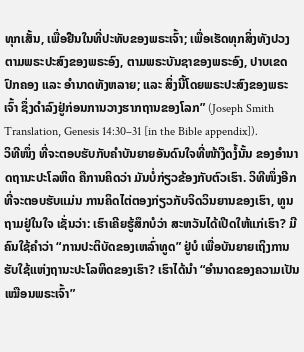ທຸກເສັ້ນ, ເພື່ອຢືນໃນທີ່ປະທັບຂອງພຣະເຈົ້າ; ເພື່ອເຮັດທຸກສິ່ງທັງປວງຕາມພຣະປະສົງຂອງພຣະອົງ, ຕາມພຣະບັນຊາຂອງພຣະອົງ, ປາບເຂດປົກຄອງ ແລະ ອຳນາດທັງຫລາຍ; ແລະ ສິ່ງນີ້ໂດຍພຣະປະສົງຂອງພຣະເຈົ້າ ຊຶ່ງດຳລົງຢູ່ກ່ອນການວາງຮາກຖານຂອງໂລກ” (Joseph Smith Translation, Genesis 14:30–31 [in the Bible appendix]).
ວິທີໜຶ່ງ ທີ່ຈະຕອບຮັບກັບຄຳບັນຍາຍອັນດົນໃຈທີ່ໜ້າງຶດງໍ້ນັ້ນ ຂອງອຳນາດຖານະປະໂລຫິດ ຄືການຄິດວ່າ ມັນບໍ່ກ່ຽວຂ້ອງກັບຕົວເຮົາ. ວິທີໜຶ່ງອີກທີ່ຈະຕອບຮັບແມ່ນ ການຄິດໄຕ່ຕອງກ່ຽວກັບຈິດວິນຍານຂອງເຮົາ, ທູນຖາມຢູ່ໃນໃຈ ເຊັ່ນວ່າ: ເຮົາເຄີຍຮູ້ສຶກບໍວ່າ ສະຫວັນໄດ້ເປີດໃຫ້ແກ່ເຮົາ? ມີຄົນໃຊ້ຄຳວ່າ “ການປະຕິບັດຂອງເຫລົ່າທູດ” ຢູ່ບໍ ເພື່ອບັນຍາຍເຖິງການຮັບໃຊ້ແຫ່ງຖານະປະໂລຫິດຂອງເຮົາ? ເຮົາໄດ້ນຳ “ອຳນາດຂອງຄວາມເປັນເໝືອນພຣະເຈົ້າ”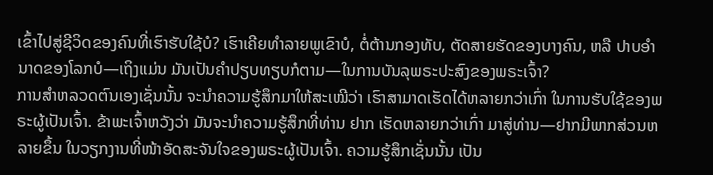ເຂົ້າໄປສູ່ຊີວິດຂອງຄົນທີ່ເຮົາຮັບໃຊ້ບໍ? ເຮົາເຄີຍທຳລາຍພູເຂົາບໍ, ຕໍ່ຕ້ານກອງທັບ, ຕັດສາຍຮັດຂອງບາງຄົນ, ຫລື ປາບອຳນາດຂອງໂລກບໍ—ເຖິງແມ່ນ ມັນເປັນຄຳປຽບທຽບກໍຕາມ—ໃນການບັນລຸພຣະປະສົງຂອງພຣະເຈົ້າ?
ການສຳຫລວດຕົນເອງເຊັ່ນນັ້ນ ຈະນຳຄວາມຮູ້ສຶກມາໃຫ້ສະເໝີວ່າ ເຮົາສາມາດເຮັດໄດ້ຫລາຍກວ່າເກົ່າ ໃນການຮັບໃຊ້ຂອງພຣະຜູ້ເປັນເຈົ້າ. ຂ້າພະເຈົ້າຫວັງວ່າ ມັນຈະນຳຄວາມຮູ້ສຶກທີ່ທ່ານ ຢາກ ເຮັດຫລາຍກວ່າເກົ່າ ມາສູ່ທ່ານ—ຢາກມີພາກສ່ວນຫລາຍຂຶ້ນ ໃນວຽກງານທີ່ໜ້າອັດສະຈັນໃຈຂອງພຣະຜູ້ເປັນເຈົ້າ. ຄວາມຮູ້ສຶກເຊັ່ນນັ້ນ ເປັນ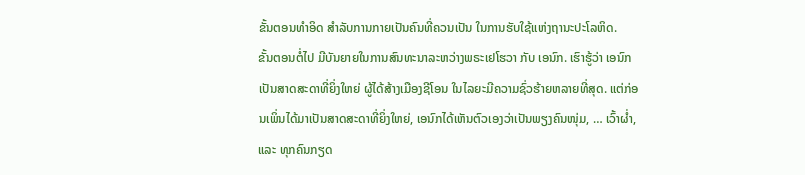ຂັ້ນຕອນທຳອິດ ສຳລັບການກາຍເປັນຄົນທີ່ຄວນເປັນ ໃນການຮັບໃຊ້ແຫ່ງຖານະປະໂລຫິດ.
ຂັ້ນຕອນຕໍ່ໄປ ມີບັນຍາຍໃນການສົນທະນາລະຫວ່າງພຣະເຢໂຮວາ ກັບ ເອນົກ. ເຮົາຮູ້ວ່າ ເອນົກ ເປັນສາດສະດາທີ່ຍິ່ງໃຫຍ່ ຜູ້ໄດ້ສ້າງເມືອງຊີໂອນ ໃນໄລຍະມີຄວາມຊົ່ວຮ້າຍຫລາຍທີ່ສຸດ. ແຕ່ກ່ອນເພິ່ນໄດ້ມາເປັນສາດສະດາທີ່ຍິ່ງໃຫຍ່, ເອນົກໄດ້ເຫັນຕົວເອງວ່າເປັນພຽງຄົນໜຸ່ມ, … ເວົ້າຜ່ຳ, ແລະ ທຸກຄົນກຽດ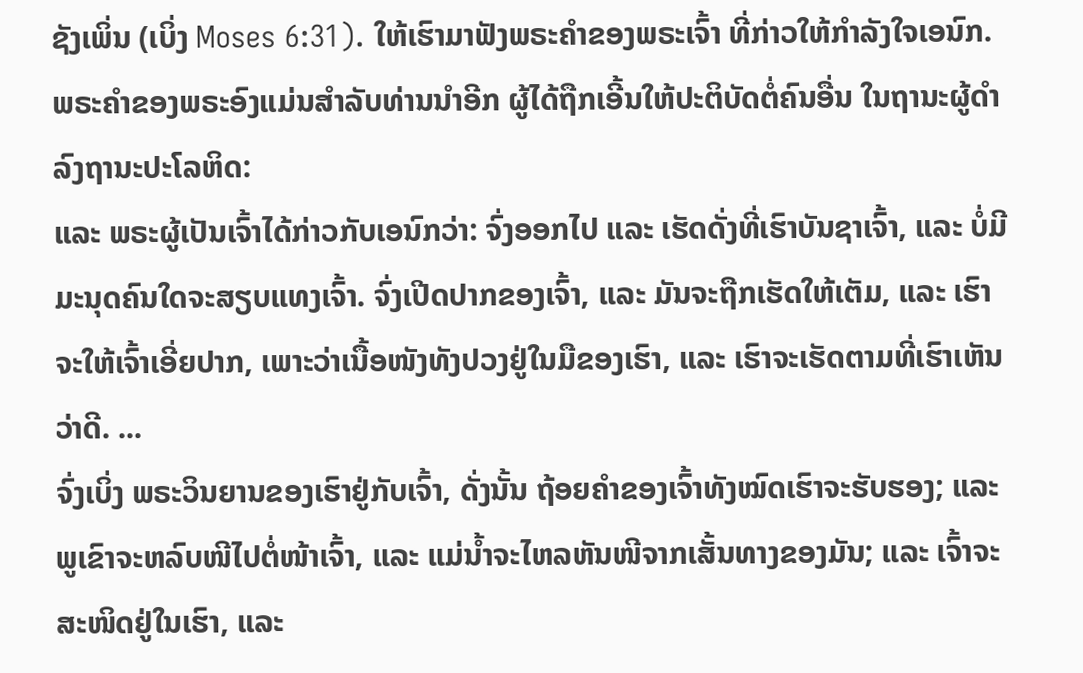ຊັງເພິ່ນ (ເບິ່ງ Moses 6:31). ໃຫ້ເຮົາມາຟັງພຣະຄຳຂອງພຣະເຈົ້າ ທີ່ກ່າວໃຫ້ກຳລັງໃຈເອນົກ. ພຣະຄຳຂອງພຣະອົງແມ່ນສຳລັບທ່ານນຳອີກ ຜູ້ໄດ້ຖືກເອີ້ນໃຫ້ປະຕິບັດຕໍ່ຄົນອື່ນ ໃນຖານະຜູ້ດຳລົງຖານະປະໂລຫິດ:
ແລະ ພຣະຜູ້ເປັນເຈົ້າໄດ້ກ່າວກັບເອນົກວ່າ: ຈົ່ງອອກໄປ ແລະ ເຮັດດັ່ງທີ່ເຮົາບັນຊາເຈົ້າ, ແລະ ບໍ່ມີມະນຸດຄົນໃດຈະສຽບແທງເຈົ້າ. ຈົ່ງເປີດປາກຂອງເຈົ້າ, ແລະ ມັນຈະຖືກເຮັດໃຫ້ເຕັມ, ແລະ ເຮົາຈະໃຫ້ເຈົ້າເອີ່ຍປາກ, ເພາະວ່າເນື້ອໜັງທັງປວງຢູ່ໃນມືຂອງເຮົາ, ແລະ ເຮົາຈະເຮັດຕາມທີ່ເຮົາເຫັນວ່າດີ. ...
ຈົ່ງເບິ່ງ ພຣະວິນຍານຂອງເຮົາຢູ່ກັບເຈົ້າ, ດັ່ງນັ້ນ ຖ້ອຍຄຳຂອງເຈົ້າທັງໝົດເຮົາຈະຮັບຮອງ; ແລະ ພູເຂົາຈະຫລົບໜີໄປຕໍ່ໜ້າເຈົ້າ, ແລະ ແມ່ນ້ຳຈະໄຫລຫັນໜີຈາກເສັ້ນທາງຂອງມັນ; ແລະ ເຈົ້າຈະສະໜິດຢູ່ໃນເຮົາ, ແລະ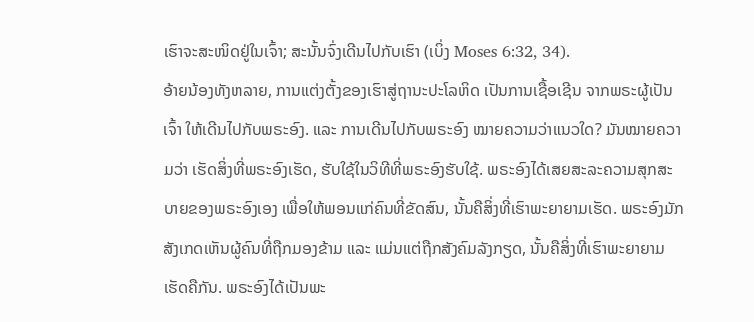ເຮົາຈະສະໜິດຢູ່ໃນເຈົ້າ; ສະນັ້ນຈົ່ງເດີນໄປກັບເຮົາ (ເບິ່ງ Moses 6:32, 34).
ອ້າຍນ້ອງທັງຫລາຍ, ການແຕ່ງຕັ້ງຂອງເຮົາສູ່ຖານະປະໂລຫິດ ເປັນການເຊື້ອເຊີນ ຈາກພຣະຜູ້ເປັນເຈົ້າ ໃຫ້ເດີນໄປກັບພຣະອົງ. ແລະ ການເດີນໄປກັບພຣະອົງ ໝາຍຄວາມວ່າແນວໃດ? ມັນໝາຍຄວາມວ່າ ເຮັດສິ່ງທີ່ພຣະອົງເຮັດ, ຮັບໃຊ້ໃນວິທີທີ່ພຣະອົງຮັບໃຊ້. ພຣະອົງໄດ້ເສຍສະລະຄວາມສຸກສະບາຍຂອງພຣະອົງເອງ ເພື່ອໃຫ້ພອນແກ່ຄົນທີ່ຂັດສົນ, ນັ້ນຄືສິ່ງທີ່ເຮົາພະຍາຍາມເຮັດ. ພຣະອົງມັກສັງເກດເຫັນຜູ້ຄົນທີ່ຖືກມອງຂ້າມ ແລະ ແມ່ນແຕ່ຖືກສັງຄົມລັງກຽດ, ນັ້ນຄືສິ່ງທີ່ເຮົາພະຍາຍາມເຮັດຄືກັນ. ພຣະອົງໄດ້ເປັນພະ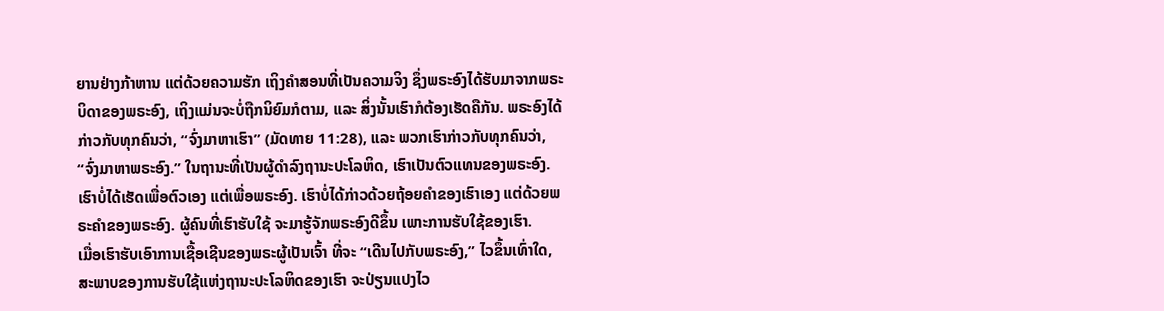ຍານຢ່າງກ້າຫານ ແຕ່ດ້ວຍຄວາມຮັກ ເຖິງຄຳສອນທີ່ເປັນຄວາມຈິງ ຊຶ່ງພຣະອົງໄດ້ຮັບມາຈາກພຣະບິດາຂອງພຣະອົງ, ເຖິງແມ່ນຈະບໍ່ຖືກນິຍົມກໍຕາມ, ແລະ ສິ່ງນັ້ນເຮົາກໍຕ້ອງເຮັດຄືກັນ. ພຣະອົງໄດ້ກ່າວກັບທຸກຄົນວ່າ, “ຈົ່ງມາຫາເຮົາ” (ມັດທາຍ 11:28), ແລະ ພວກເຮົາກ່າວກັບທຸກຄົນວ່າ, “ຈົ່ງມາຫາພຣະອົງ.” ໃນຖານະທີ່ເປັນຜູ້ດຳລົງຖານະປະໂລຫິດ, ເຮົາເປັນຕົວແທນຂອງພຣະອົງ. ເຮົາບໍ່ໄດ້ເຮັດເພື່ອຕົວເອງ ແຕ່ເພື່ອພຣະອົງ. ເຮົາບໍ່ໄດ້ກ່າວດ້ວຍຖ້ອຍຄຳຂອງເຮົາເອງ ແຕ່ດ້ວຍພຣະຄຳຂອງພຣະອົງ. ຜູ້ຄົນທີ່ເຮົາຮັບໃຊ້ ຈະມາຮູ້ຈັກພຣະອົງດີຂຶ້ນ ເພາະການຮັບໃຊ້ຂອງເຮົາ.
ເມື່ອເຮົາຮັບເອົາການເຊື້ອເຊີນຂອງພຣະຜູ້ເປັນເຈົ້າ ທີ່ຈະ “ເດີນໄປກັບພຣະອົງ,” ໄວຂຶ້ນເທົ່າໃດ, ສະພາບຂອງການຮັບໃຊ້ແຫ່ງຖານະປະໂລຫິດຂອງເຮົາ ຈະປ່ຽນແປງໄວ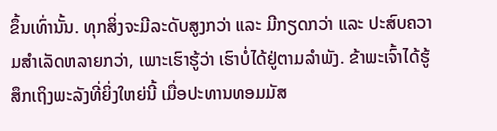ຂຶ້ນເທົ່ານັ້ນ. ທຸກສິ່ງຈະມີລະດັບສູງກວ່າ ແລະ ມີກຽດກວ່າ ແລະ ປະສົບຄວາມສຳເລັດຫລາຍກວ່າ, ເພາະເຮົາຮູ້ວ່າ ເຮົາບໍ່ໄດ້ຢູ່ຕາມລຳພັງ. ຂ້າພະເຈົ້າໄດ້ຮູ້ສຶກເຖິງພະລັງທີ່ຍິ່ງໃຫຍ່ນີ້ ເມື່ອປະທານທອມມັສ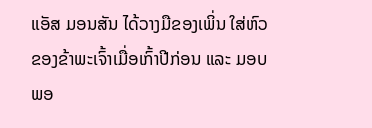ແອັສ ມອນສັນ ໄດ້ວາງມືຂອງເພິ່ນ ໃສ່ຫົວຂອງຂ້າພະເຈົ້າເມື່ອເກົ້າປີກ່ອນ ແລະ ມອບພອ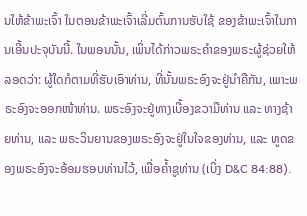ນໃຫ້ຂ້າພະເຈົ້າ ໃນຕອນຂ້າພະເຈົ້າເລີ່ມຕົ້ນການຮັບໃຊ້ ຂອງຂ້າພະເຈົ້າໃນການເອີ້ນປະຈຸບັນນີ້. ໃນພອນນັ້ນ, ເພິ່ນໄດ້ກ່າວພຣະຄຳຂອງພຣະຜູ້ຊ່ວຍໃຫ້ລອດວ່າ: ຜູ້ໃດກໍຕາມທີ່ຮັບເອົາທ່ານ, ທີ່ນັ້ນພຣະອົງຈະຢູ່ນຳຄືກັນ, ເພາະພຣະອົງຈະອອກໜ້າທ່ານ. ພຣະອົງຈະຢູ່ທາງເບື້ອງຂວາມືທ່ານ ແລະ ທາງຊ້າຍທ່ານ, ແລະ ພຣະວິນຍານຂອງພຣະອົງຈະຢູ່ໃນໃຈຂອງທ່ານ, ແລະ ທູດຂອງພຣະອົງຈະອ້ອມຮອບທ່ານໄວ້, ເພື່ອຄ້ຳຊູທ່ານ (ເບິ່ງ D&C 84:88).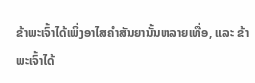ຂ້າພະເຈົ້າໄດ້ເພິ່ງອາໄສຄຳສັນຍານັ້ນຫລາຍເທື່ອ, ແລະ ຂ້າພະເຈົ້າໄດ້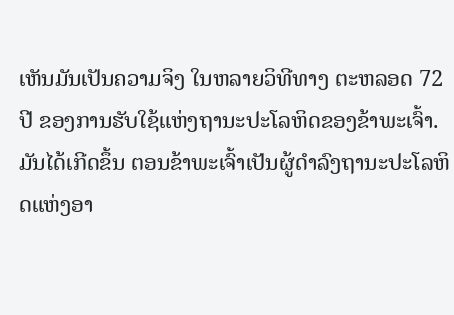ເຫັນມັນເປັນຄວາມຈິງ ໃນຫລາຍວິທີທາງ ຕະຫລອດ 72 ປີ ຂອງການຮັບໃຊ້ແຫ່ງຖານະປະໂລຫິດຂອງຂ້າພະເຈົ້າ. ມັນໄດ້ເກີດຂຶ້ນ ຕອນຂ້າພະເຈົ້າເປັນຜູ້ດຳລົງຖານະປະໂລຫິດແຫ່ງອາ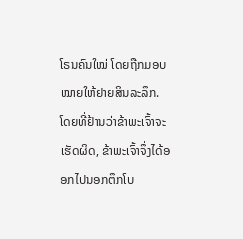ໂຣນຄົນໃໝ່ ໂດຍຖືກມອບໝາຍໃຫ້ຢາຍສິນລະລຶກ. ໂດຍທີ່ຢ້ານວ່າຂ້າພະເຈົ້າຈະເຮັດຜິດ, ຂ້າພະເຈົ້າຈຶ່ງໄດ້ອອກໄປນອກຕຶກໂບ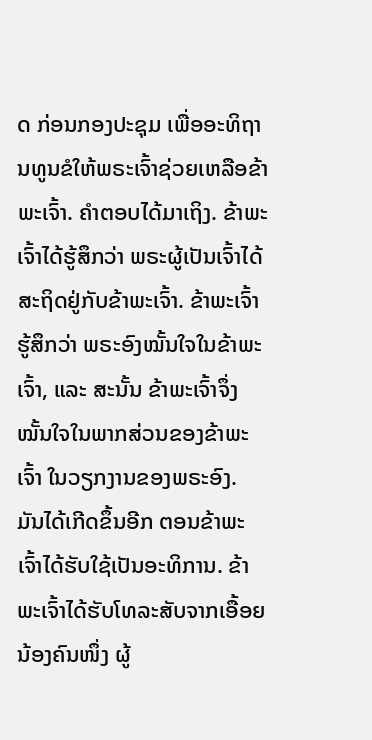ດ ກ່ອນກອງປະຊຸມ ເພື່ອອະທິຖານທູນຂໍໃຫ້ພຣະເຈົ້າຊ່ວຍເຫລືອຂ້າພະເຈົ້າ. ຄຳຕອບໄດ້ມາເຖິງ. ຂ້າພະເຈົ້າໄດ້ຮູ້ສຶກວ່າ ພຣະຜູ້ເປັນເຈົ້າໄດ້ສະຖິດຢູ່ກັບຂ້າພະເຈົ້າ. ຂ້າພະເຈົ້າຮູ້ສຶກວ່າ ພຣະອົງໝັ້ນໃຈໃນຂ້າພະເຈົ້າ, ແລະ ສະນັ້ນ ຂ້າພະເຈົ້າຈຶ່ງໝັ້ນໃຈໃນພາກສ່ວນຂອງຂ້າພະເຈົ້າ ໃນວຽກງານຂອງພຣະອົງ.
ມັນໄດ້ເກີດຂຶ້ນອີກ ຕອນຂ້າພະເຈົ້າໄດ້ຮັບໃຊ້ເປັນອະທິການ. ຂ້າພະເຈົ້າໄດ້ຮັບໂທລະສັບຈາກເອື້ອຍນ້ອງຄົນໜຶ່ງ ຜູ້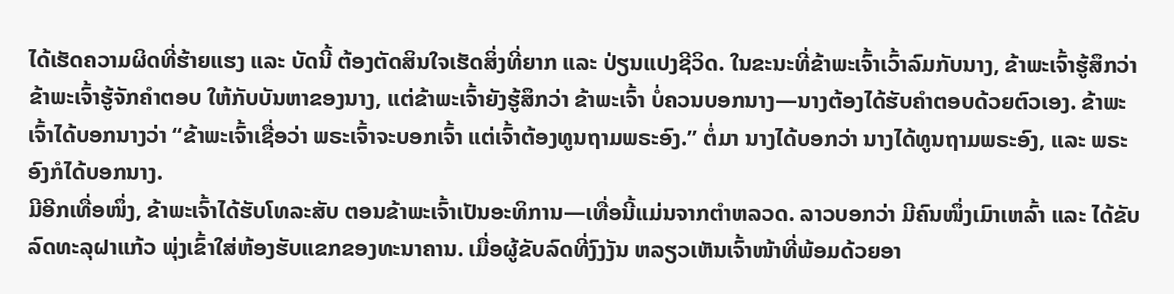ໄດ້ເຮັດຄວາມຜິດທີ່ຮ້າຍແຮງ ແລະ ບັດນີ້ ຕ້ອງຕັດສິນໃຈເຮັດສິ່ງທີ່ຍາກ ແລະ ປ່ຽນແປງຊີວິດ. ໃນຂະນະທີ່ຂ້າພະເຈົ້າເວົ້າລົມກັບນາງ, ຂ້າພະເຈົ້າຮູ້ສຶກວ່າ ຂ້າພະເຈົ້າຮູ້ຈັກຄຳຕອບ ໃຫ້ກັບບັນຫາຂອງນາງ, ແຕ່ຂ້າພະເຈົ້າຍັງຮູ້ສຶກວ່າ ຂ້າພະເຈົ້າ ບໍ່ຄວນບອກນາງ—ນາງຕ້ອງໄດ້ຮັບຄຳຕອບດ້ວຍຕົວເອງ. ຂ້າພະເຈົ້າໄດ້ບອກນາງວ່າ “ຂ້າພະເຈົ້າເຊື່ອວ່າ ພຣະເຈົ້າຈະບອກເຈົ້າ ແຕ່ເຈົ້າຕ້ອງທູນຖາມພຣະອົງ.” ຕໍ່ມາ ນາງໄດ້ບອກວ່າ ນາງໄດ້ທູນຖາມພຣະອົງ, ແລະ ພຣະອົງກໍໄດ້ບອກນາງ.
ມີອີກເທື່ອໜຶ່ງ, ຂ້າພະເຈົ້າໄດ້ຮັບໂທລະສັບ ຕອນຂ້າພະເຈົ້າເປັນອະທິການ—ເທື່ອນີ້ແມ່ນຈາກຕຳຫລວດ. ລາວບອກວ່າ ມີຄົນໜຶ່ງເມົາເຫລົ້າ ແລະ ໄດ້ຂັບລົດທະລຸຝາແກ້ວ ພຸ່ງເຂົ້າໃສ່ຫ້ອງຮັບແຂກຂອງທະນາຄານ. ເມື່ອຜູ້ຂັບລົດທີ່ງົງງັນ ຫລຽວເຫັນເຈົ້າໜ້າທີ່ພ້ອມດ້ວຍອາ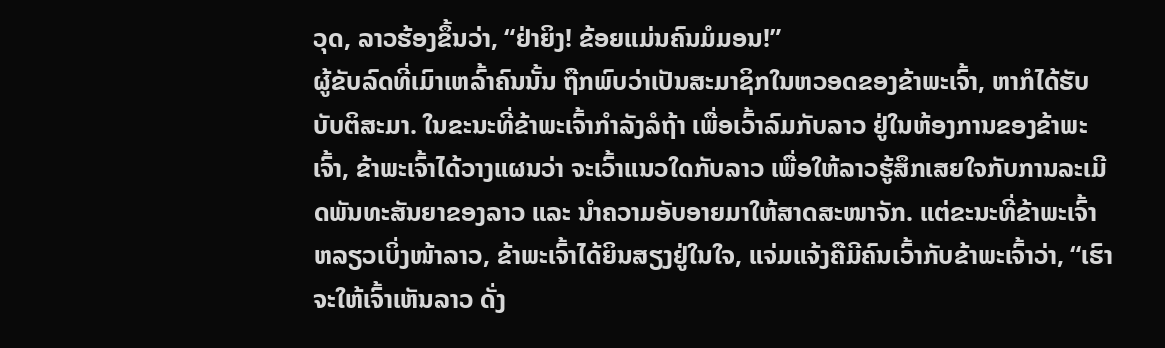ວຸດ, ລາວຮ້ອງຂຶ້ນວ່າ, “ຢ່າຍິງ! ຂ້ອຍແມ່ນຄົນມໍມອນ!”
ຜູ້ຂັບລົດທີ່ເມົາເຫລົ້າຄົນນັ້ນ ຖືກພົບວ່າເປັນສະມາຊິກໃນຫວອດຂອງຂ້າພະເຈົ້າ, ຫາກໍໄດ້ຮັບບັບຕິສະມາ. ໃນຂະນະທີ່ຂ້າພະເຈົ້າກຳລັງລໍຖ້າ ເພື່ອເວົ້າລົມກັບລາວ ຢູ່ໃນຫ້ອງການຂອງຂ້າພະເຈົ້າ, ຂ້າພະເຈົ້າໄດ້ວາງແຜນວ່າ ຈະເວົ້າແນວໃດກັບລາວ ເພື່ອໃຫ້ລາວຮູ້ສຶກເສຍໃຈກັບການລະເມີດພັນທະສັນຍາຂອງລາວ ແລະ ນຳຄວາມອັບອາຍມາໃຫ້ສາດສະໜາຈັກ. ແຕ່ຂະນະທີ່ຂ້າພະເຈົ້າຫລຽວເບິ່ງໜ້າລາວ, ຂ້າພະເຈົ້າໄດ້ຍິນສຽງຢູ່ໃນໃຈ, ແຈ່ມແຈ້ງຄືມີຄົນເວົ້າກັບຂ້າພະເຈົ້າວ່າ, “ເຮົາຈະໃຫ້ເຈົ້າເຫັນລາວ ດັ່ງ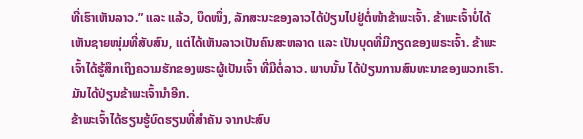ທີ່ເຮົາເຫັນລາວ.” ແລະ ແລ້ວ, ບຶດໜຶ່ງ, ລັກສະນະຂອງລາວໄດ້ປ່ຽນໄປຢູ່ຕໍ່ໜ້າຂ້າພະເຈົ້າ. ຂ້າພະເຈົ້າບໍ່ໄດ້ເຫັນຊາຍໜຸ່ມທີ່ສັບສົນ, ແຕ່ໄດ້ເຫັນລາວເປັນຄົນສະຫລາດ ແລະ ເປັນບຸດທີ່ມີກຽດຂອງພຣະເຈົ້າ. ຂ້າພະເຈົ້າໄດ້ຮູ້ສຶກເຖິງຄວາມຮັກຂອງພຣະຜູ້ເປັນເຈົ້າ ທີ່ມີຕໍ່ລາວ. ພາບນັ້ນ ໄດ້ປ່ຽນການສົນທະນາຂອງພວກເຮົາ. ມັນໄດ້ປ່ຽນຂ້າພະເຈົ້ານຳອີກ.
ຂ້າພະເຈົ້າໄດ້ຮຽນຮູ້ບົດຮຽນທີ່ສຳຄັນ ຈາກປະສົບ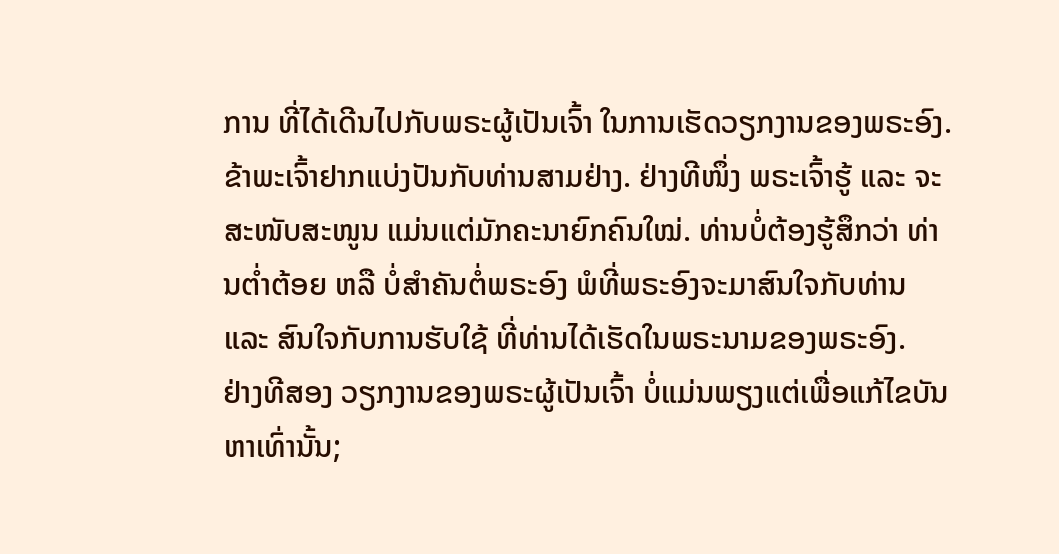ການ ທີ່ໄດ້ເດີນໄປກັບພຣະຜູ້ເປັນເຈົ້າ ໃນການເຮັດວຽກງານຂອງພຣະອົງ. ຂ້າພະເຈົ້າຢາກແບ່ງປັນກັບທ່ານສາມຢ່າງ. ຢ່າງທີໜຶ່ງ ພຣະເຈົ້າຮູ້ ແລະ ຈະສະໜັບສະໜູນ ແມ່ນແຕ່ມັກຄະນາຍົກຄົນໃໝ່. ທ່ານບໍ່ຕ້ອງຮູ້ສຶກວ່າ ທ່ານຕ່ຳຕ້ອຍ ຫລື ບໍ່ສຳຄັນຕໍ່ພຣະອົງ ພໍທີ່ພຣະອົງຈະມາສົນໃຈກັບທ່ານ ແລະ ສົນໃຈກັບການຮັບໃຊ້ ທີ່ທ່ານໄດ້ເຮັດໃນພຣະນາມຂອງພຣະອົງ.
ຢ່າງທີສອງ ວຽກງານຂອງພຣະຜູ້ເປັນເຈົ້າ ບໍ່ແມ່ນພຽງແຕ່ເພື່ອແກ້ໄຂບັນຫາເທົ່ານັ້ນ;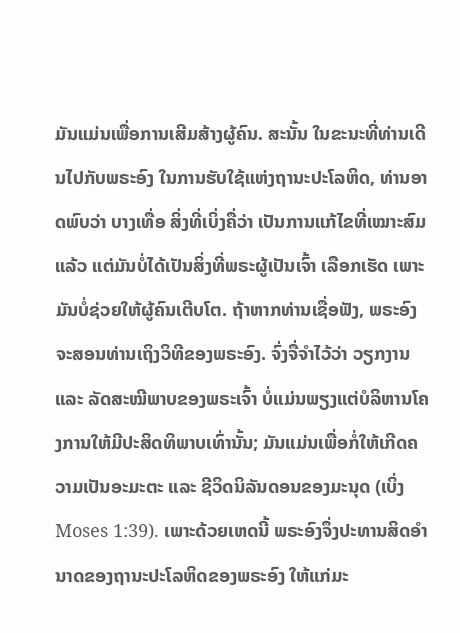ມັນແມ່ນເພື່ອການເສີມສ້າງຜູ້ຄົນ. ສະນັ້ນ ໃນຂະນະທີ່ທ່ານເດີນໄປກັບພຣະອົງ ໃນການຮັບໃຊ້ແຫ່ງຖານະປະໂລຫິດ, ທ່ານອາດພົບວ່າ ບາງເທື່ອ ສິ່ງທີ່ເບິ່ງຄື່ວ່າ ເປັນການແກ້ໄຂທີ່ເໝາະສົມແລ້ວ ແຕ່ມັນບໍ່ໄດ້ເປັນສິ່ງທີ່ພຣະຜູ້ເປັນເຈົ້າ ເລືອກເຮັດ ເພາະມັນບໍ່ຊ່ວຍໃຫ້ຜູ້ຄົນເຕີບໂຕ. ຖ້າຫາກທ່ານເຊື່ອຟັງ, ພຣະອົງຈະສອນທ່ານເຖິງວິທີຂອງພຣະອົງ. ຈົ່ງຈື່ຈຳໄວ້ວ່າ ວຽກງານ ແລະ ລັດສະໝີພາບຂອງພຣະເຈົ້າ ບໍ່ແມ່ນພຽງແຕ່ບໍລິຫານໂຄງການໃຫ້ມີປະສິດທິພາບເທົ່ານັ້ນ; ມັນແມ່ນເພື່ອກໍ່ໃຫ້ເກີດຄວາມເປັນອະມະຕະ ແລະ ຊີວິດນິລັນດອນຂອງມະນຸດ (ເບິ່ງ Moses 1:39). ເພາະດ້ວຍເຫດນີ້ ພຣະອົງຈຶ່ງປະທານສິດອຳນາດຂອງຖານະປະໂລຫິດຂອງພຣະອົງ ໃຫ້ແກ່ມະ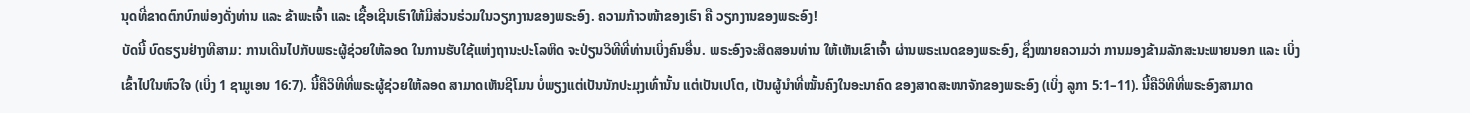ນຸດທີ່ຂາດຕົກບົກພ່ອງດັ່ງທ່ານ ແລະ ຂ້າພະເຈົ້າ ແລະ ເຊື້ອເຊີນເຮົາໃຫ້ມີສ່ວນຮ່ວມໃນວຽກງານຂອງພຣະອົງ. ຄວາມກ້າວໜ້າຂອງເຮົາ ຄື ວຽກງານຂອງພຣະອົງ!
ບັດນີ້ ບົດຮຽນຢ່າງທີສາມ: ການເດີນໄປກັບພຣະຜູ້ຊ່ວຍໃຫ້ລອດ ໃນການຮັບໃຊ້ແຫ່ງຖານະປະໂລຫິດ ຈະປ່ຽນວິທີທີ່ທ່ານເບິ່ງຄົນອື່ນ. ພຣະອົງຈະສິດສອນທ່ານ ໃຫ້ເຫັນເຂົາເຈົ້າ ຜ່ານພຣະເນດຂອງພຣະອົງ, ຊຶ່ງໝາຍຄວາມວ່າ ການມອງຂ້າມລັກສະນະພາຍນອກ ແລະ ເບິ່ງເຂົ້າໄປໃນຫົວໃຈ (ເບິ່ງ 1 ຊາມູເອນ 16:7). ນີ້ຄືວິທີທີ່ພຣະຜູ້ຊ່ວຍໃຫ້ລອດ ສາມາດເຫັນຊີໂມນ ບໍ່ພຽງແຕ່ເປັນນັກປະມຸງເທົ່ານັ້ນ ແຕ່ເປັນເປໂຕ, ເປັນຜູ້ນຳທີ່ໝັ້ນຄົງໃນອະນາຄົດ ຂອງສາດສະໜາຈັກຂອງພຣະອົງ (ເບິ່ງ ລູກາ 5:1–11). ນີ້ຄືວິທີທີ່ພຣະອົງສາມາດ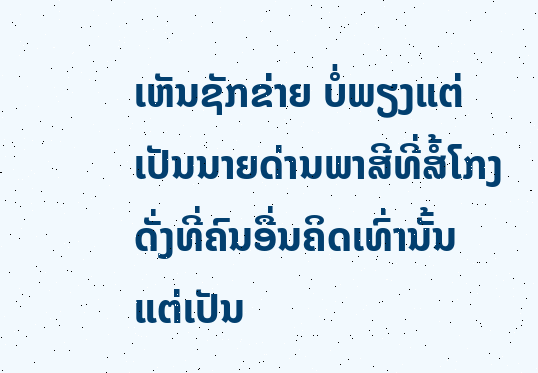ເຫັນຊັກຂ່າຍ ບໍ່ພຽງແຕ່ເປັນນາຍດ່ານພາສີທີ່ສໍ້ໂກງ ດັ່ງທີ່ຄົນອື່ນຄິດເທົ່ານັ້ນ ແຕ່ເປັນ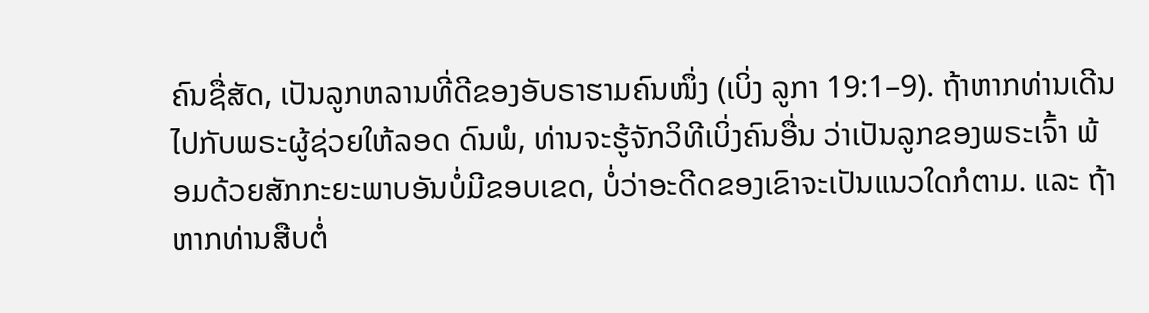ຄົນຊື່ສັດ, ເປັນລູກຫລານທີ່ດີຂອງອັບຣາຮາມຄົນໜຶ່ງ (ເບິ່ງ ລູກາ 19:1–9). ຖ້າຫາກທ່ານເດີນໄປກັບພຣະຜູ້ຊ່ວຍໃຫ້ລອດ ດົນພໍ, ທ່ານຈະຮູ້ຈັກວິທີເບິ່ງຄົນອື່ນ ວ່າເປັນລູກຂອງພຣະເຈົ້າ ພ້ອມດ້ວຍສັກກະຍະພາບອັນບໍ່ມີຂອບເຂດ, ບໍ່ວ່າອະດີດຂອງເຂົາຈະເປັນແນວໃດກໍຕາມ. ແລະ ຖ້າຫາກທ່ານສືບຕໍ່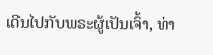ເດີນໄປກັບພຣະຜູ້ເປັນເຈົ້າ, ທ່າ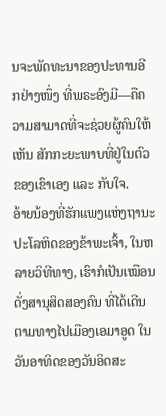ນຈະພັດທະນາຂອງປະທານອີກຢ່າງໜຶ່ງ ທີ່ພຣະອົງມີ—ຄືຄວາມສາມາດທີ່ຈະຊ່ວຍຜູ້ຄົນໃຫ້ເຫັນ ສັກກະຍະພາບທີ່ຢູ່ໃນຕົວຂອງເຂົາເອງ ແລະ ກັບໃຈ.
ອ້າຍນ້ອງທີ່ຮັກແພງແຫ່ງຖານະປະໂລຫິດຂອງຂ້າພະເຈົ້າ, ໃນຫລາຍວິທີທາງ, ເຮົາກໍເປັນເໝືອນດັ່ງສານຸສິດສອງຄົນ ທີ່ໄດ້ເດີນຕາມທາງໄປເມືອງເອມາອູດ ໃນວັນອາທິດຂອງວັນອິດສະ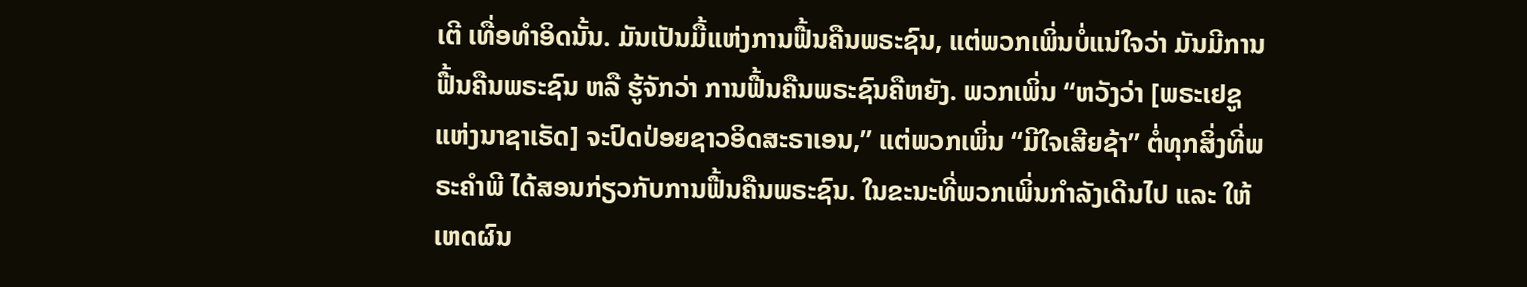ເຕີ ເທື່ອທຳອິດນັ້ນ. ມັນເປັນມື້ແຫ່ງການຟື້ນຄືນພຣະຊົນ, ແຕ່ພວກເພິ່ນບໍ່ແນ່ໃຈວ່າ ມັນມີການຟື້ນຄືນພຣະຊົນ ຫລື ຮູ້ຈັກວ່າ ການຟື້ນຄືນພຣະຊົນຄືຫຍັງ. ພວກເພິ່ນ “ຫວັງວ່າ [ພຣະເຢຊູແຫ່ງນາຊາເຣັດ] ຈະປົດປ່ອຍຊາວອິດສະຣາເອນ,” ແຕ່ພວກເພິ່ນ “ມີໃຈເສີຍຊ້າ” ຕໍ່ທຸກສິ່ງທີ່ພຣະຄຳພີ ໄດ້ສອນກ່ຽວກັບການຟື້ນຄືນພຣະຊົນ. ໃນຂະນະທີ່ພວກເພິ່ນກຳລັງເດີນໄປ ແລະ ໃຫ້ເຫດຜົນ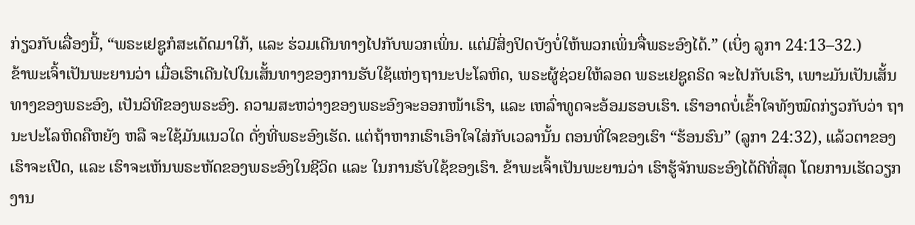ກ່ຽວກັບເລື່ອງນີ້, “ພຣະເຢຊູກໍສະເດັດມາໃກ້, ແລະ ຮ່ວມເດີນທາງໄປກັບພວກເພິ່ນ. ແຕ່ມີສິ່ງປິດບັງບໍ່ໃຫ້ພວກເພິ່ນຈື່ພຣະອົງໄດ້.” (ເບິ່ງ ລູກາ 24:13–32.)
ຂ້າພະເຈົ້າເປັນພະຍານວ່າ ເມື່ອເຮົາເດີນໄປໃນເສັ້ນທາງຂອງການຮັບໃຊ້ແຫ່ງຖານະປະໂລຫິດ, ພຣະຜູ້ຊ່ວຍໃຫ້ລອດ ພຣະເຢຊູຄຣິດ ຈະໄປກັບເຮົາ, ເພາະມັນເປັນເສັ້ນທາງຂອງພຣະອົງ, ເປັນວິທີຂອງພຣະອົງ. ຄວາມສະຫວ່າງຂອງພຣະອົງຈະອອກໜ້າເຮົາ, ແລະ ເຫລົ່າທູດຈະອ້ອມຮອບເຮົາ. ເຮົາອາດບໍ່ເຂົ້າໃຈທັງໝົດກ່ຽວກັບວ່າ ຖານະປະໂລຫິດຄືຫຍັງ ຫລື ຈະໃຊ້ມັນແນວໃດ ດັ່ງທີ່ພຣະອົງເຮັດ. ແຕ່ຖ້າຫາກເຮົາເອົາໃຈໃສ່ກັບເວລານັ້ນ ຕອນທີ່ໃຈຂອງເຮົາ “ຮ້ອນຮົນ” (ລູກາ 24:32), ແລ້ວຕາຂອງເຮົາຈະເປີດ, ແລະ ເຮົາຈະເຫັນພຣະຫັດຂອງພຣະອົງໃນຊີວິດ ແລະ ໃນການຮັບໃຊ້ຂອງເຮົາ. ຂ້າພະເຈົ້າເປັນພະຍານວ່າ ເຮົາຮູ້ຈັກພຣະອົງໄດ້ດີທີ່ສຸດ ໂດຍການເຮັດວຽກງານ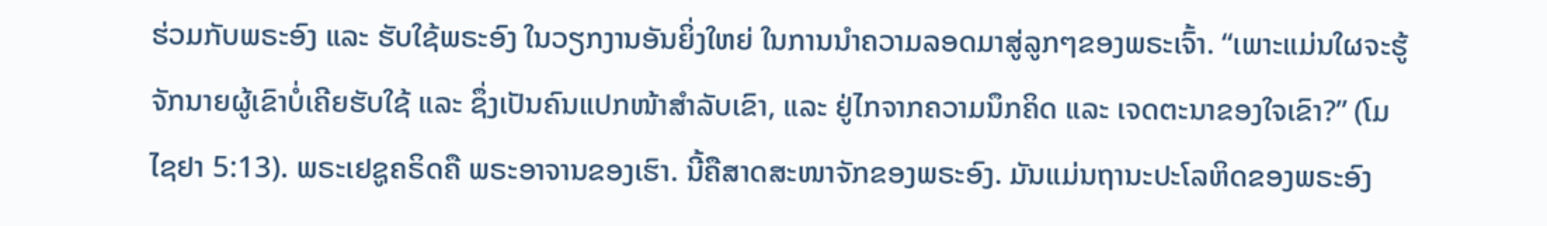ຮ່ວມກັບພຣະອົງ ແລະ ຮັບໃຊ້ພຣະອົງ ໃນວຽກງານອັນຍິ່ງໃຫຍ່ ໃນການນຳຄວາມລອດມາສູ່ລູກໆຂອງພຣະເຈົ້າ. “ເພາະແມ່ນໃຜຈະຮູ້ຈັກນາຍຜູ້ເຂົາບໍ່ເຄີຍຮັບໃຊ້ ແລະ ຊຶ່ງເປັນຄົນແປກໜ້າສຳລັບເຂົາ, ແລະ ຢູ່ໄກຈາກຄວາມນຶກຄິດ ແລະ ເຈດຕະນາຂອງໃຈເຂົາ?” (ໂມໄຊຢາ 5:13). ພຣະເຢຊູຄຣິດຄື ພຣະອາຈານຂອງເຮົາ. ນີ້ຄືສາດສະໜາຈັກຂອງພຣະອົງ. ມັນແມ່ນຖານະປະໂລຫິດຂອງພຣະອົງ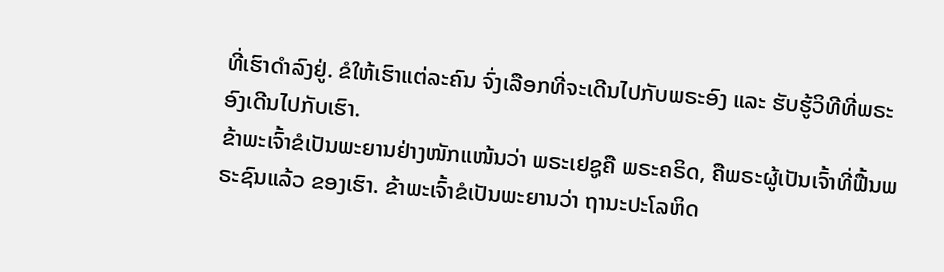ທີ່ເຮົາດຳລົງຢູ່. ຂໍໃຫ້ເຮົາແຕ່ລະຄົນ ຈົ່ງເລືອກທີ່ຈະເດີນໄປກັບພຣະອົງ ແລະ ຮັບຮູ້ວິທີທີ່ພຣະອົງເດີນໄປກັບເຮົາ.
ຂ້າພະເຈົ້າຂໍເປັນພະຍານຢ່າງໜັກແໜ້ນວ່າ ພຣະເຢຊູຄື ພຣະຄຣິດ, ຄືພຣະຜູ້ເປັນເຈົ້າທີ່ຟື້ນພຣະຊົນແລ້ວ ຂອງເຮົາ. ຂ້າພະເຈົ້າຂໍເປັນພະຍານວ່າ ຖານະປະໂລຫິດ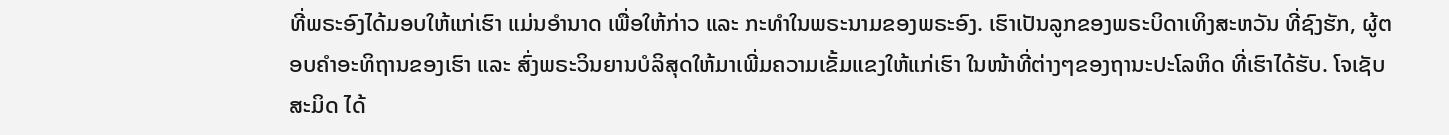ທີ່ພຣະອົງໄດ້ມອບໃຫ້ແກ່ເຮົາ ແມ່ນອຳນາດ ເພື່ອໃຫ້ກ່າວ ແລະ ກະທຳໃນພຣະນາມຂອງພຣະອົງ. ເຮົາເປັນລູກຂອງພຣະບິດາເທິງສະຫວັນ ທີ່ຊົງຮັກ, ຜູ້ຕອບຄຳອະທິຖານຂອງເຮົາ ແລະ ສົ່ງພຣະວິນຍານບໍລິສຸດໃຫ້ມາເພີ່ມຄວາມເຂັ້ມແຂງໃຫ້ແກ່ເຮົາ ໃນໜ້າທີ່ຕ່າງໆຂອງຖານະປະໂລຫິດ ທີ່ເຮົາໄດ້ຮັບ. ໂຈເຊັບ ສະມິດ ໄດ້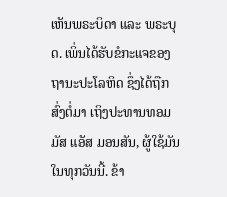ເຫັນພຣະບິດາ ແລະ ພຣະບຸດ. ເພິ່ນໄດ້ຮັບຂໍກະແຈຂອງຖານະປະໂລຫິດ ຊຶ່ງໄດ້ຖືກສົ່ງຕໍ່ມາ ເຖິງປະທານທອມມັສ ແອັສ ມອນສັນ, ຜູ້ໃຊ້ມັນໃນທຸກວັນນີ້. ຂ້າ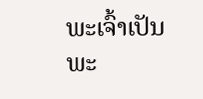ພະເຈົ້າເປັນພະ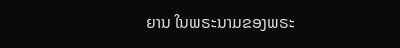ຍານ ໃນພຣະນາມຂອງພຣະ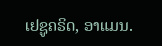ເຢຊູຄຣິດ, ອາແມນ.